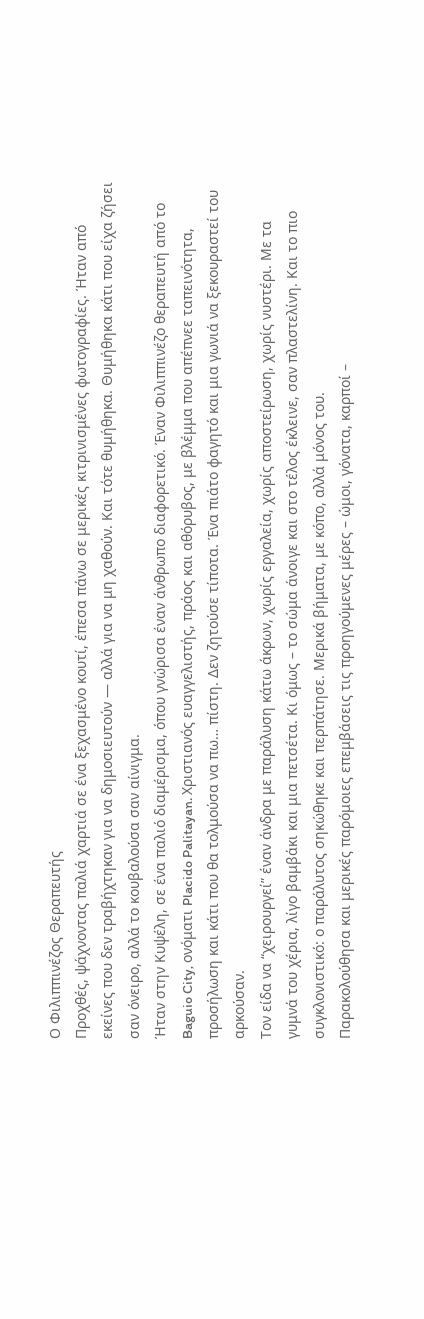Ο Φιλιππινέζος Θεραπευτής
Προχθές, ψάχνοντας παλιά χαρτιά σε ένα ξεχασμένο κουτί, έπεσα πάνω σε μερικές κιτρινισμένες φωτογραφίες. Ήταν από εκείνες που δεν τραβήχτηκαν για να δημοσιευτούν — αλλά για να μη χαθούν. Και τότε θυμήθηκα. Θυμήθηκα κάτι που είχα ζήσει σαν όνειρο, αλλά το κουβαλούσα σαν αίνιγμα.
Ήταν στην Κυψέλη, σε ένα παλιό διαμέρισμα, όπου γνώρισα έναν άνθρωπο διαφορετικό. Έναν Φιλιππινέζο θεραπευτή από το Baguio City, ονόματι Placido Palitayan. Χριστιανός ευαγγελιστής, πράος και αθόρυβος, με βλέμμα που απέπνεε ταπεινότητα, προσήλωση και κάτι που θα τολμούσα να πω… πίστη. Δεν ζητούσε τίποτα. Ένα πιάτο φαγητό και μια γωνιά να ξεκουραστεί του αρκούσαν.
Τον είδα να “χειρουργεί” έναν άνδρα με παράλυση κάτω άκρων, χωρίς εργαλεία, χωρίς αποστείρωση, χωρίς νυστέρι. Με τα γυμνά του χέρια, λίγο βαμβάκι και μια πετσέτα. Κι όμως – το σώμα άνοιγε και στο τέλος έκλεινε, σαν πλαστελίνη. Και το πιο συγκλονιστικό: ο παράλυτος σηκώθηκε και περπάτησε. Μερικά βήματα, με κόπο, αλλά μόνος του.
Παρακολούθησα και μερικές παρόμοιες επεμβάσεις τις προηγούμενες μέρες – ώμοι, γόνατα, καρποί –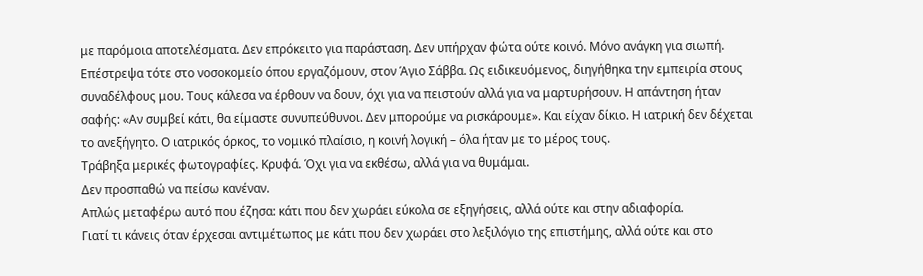με παρόμοια αποτελέσματα. Δεν επρόκειτο για παράσταση. Δεν υπήρχαν φώτα ούτε κοινό. Μόνο ανάγκη για σιωπή.
Επέστρεψα τότε στο νοσοκομείο όπου εργαζόμουν, στον Άγιο Σάββα. Ως ειδικευόμενος, διηγήθηκα την εμπειρία στους συναδέλφους μου. Τους κάλεσα να έρθουν να δουν, όχι για να πειστούν αλλά για να μαρτυρήσουν. Η απάντηση ήταν σαφής: «Αν συμβεί κάτι, θα είμαστε συνυπεύθυνοι. Δεν μπορούμε να ρισκάρουμε». Και είχαν δίκιο. Η ιατρική δεν δέχεται το ανεξήγητο. Ο ιατρικός όρκος, το νομικό πλαίσιο, η κοινή λογική – όλα ήταν με το μέρος τους.
Τράβηξα μερικές φωτογραφίες. Κρυφά. Όχι για να εκθέσω, αλλά για να θυμάμαι.
Δεν προσπαθώ να πείσω κανέναν.
Απλώς μεταφέρω αυτό που έζησα: κάτι που δεν χωράει εύκολα σε εξηγήσεις, αλλά ούτε και στην αδιαφορία.
Γιατί τι κάνεις όταν έρχεσαι αντιμέτωπος με κάτι που δεν χωράει στο λεξιλόγιο της επιστήμης, αλλά ούτε και στο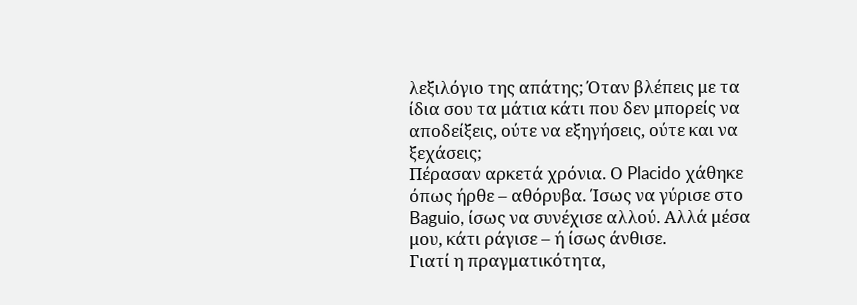λεξιλόγιο της απάτης; Όταν βλέπεις με τα ίδια σου τα μάτια κάτι που δεν μπορείς να αποδείξεις, ούτε να εξηγήσεις, ούτε και να ξεχάσεις;
Πέρασαν αρκετά χρόνια. Ο Placido χάθηκε όπως ήρθε – αθόρυβα. Ίσως να γύρισε στο Baguio, ίσως να συνέχισε αλλού. Αλλά μέσα μου, κάτι ράγισε – ή ίσως άνθισε.
Γιατί η πραγματικότητα,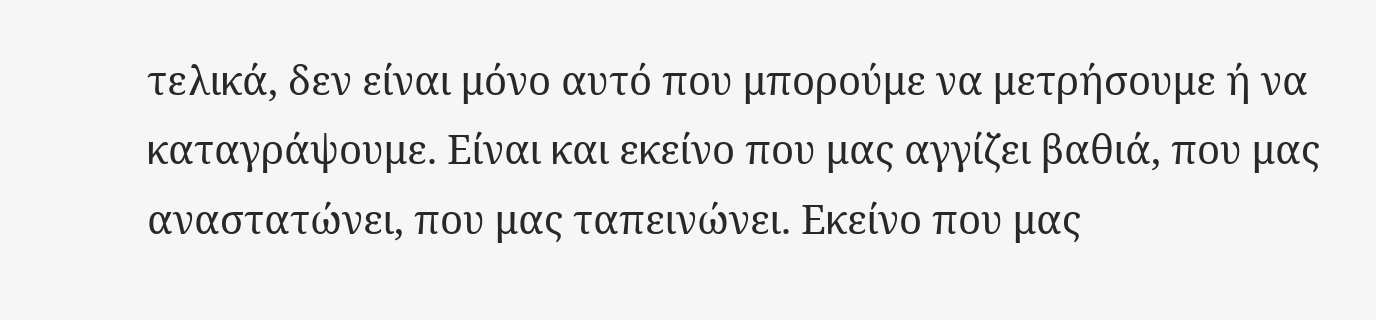τελικά, δεν είναι μόνο αυτό που μπορούμε να μετρήσουμε ή να καταγράψουμε. Είναι και εκείνο που μας αγγίζει βαθιά, που μας αναστατώνει, που μας ταπεινώνει. Εκείνο που μας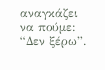αναγκάζει να πούμε: “Δεν ξέρω”.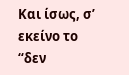Και ίσως, σ’ εκείνο το “δεν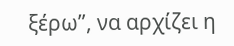ξέρω”, να αρχίζει η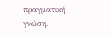πραγματική γνώση.